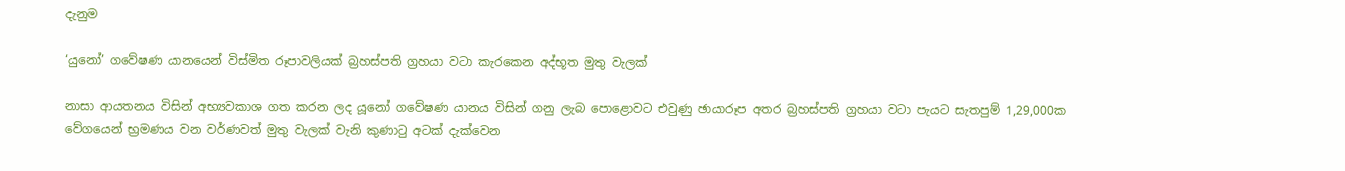දැනුම

‘යුනෝ’ ගවේෂණ යානයෙන් විස්මිත රූපාවලියක් බ්‍රහස්පති ග්‍රහයා වටා කැරකෙන අද්භූත මුතු වැලක්

නාසා ආයතනය විසින් අභ්‍යවකාශ ගත කරන ලද යූනෝ ගවේෂණ යානය විසින් ගනු ලැබ පොළොවට එවුණු ඡායාරූප අතර බ්‍රහස්පති ග්‍රහයා වටා පැයට සැතපුම් 1,29,000ක වේගයෙන් භ්‍රමණය වන වර්ණවත් මුතු වැලක් වැනි කුණාටු අටක් දැක්වෙන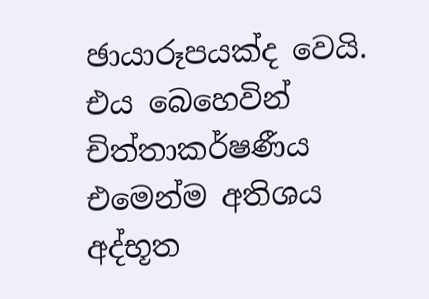ඡායාරූපයක්ද වෙයි. එය බෙහෙවින් චිත්තාකර්ෂණීය එමෙන්ම අතිශය අද්භූත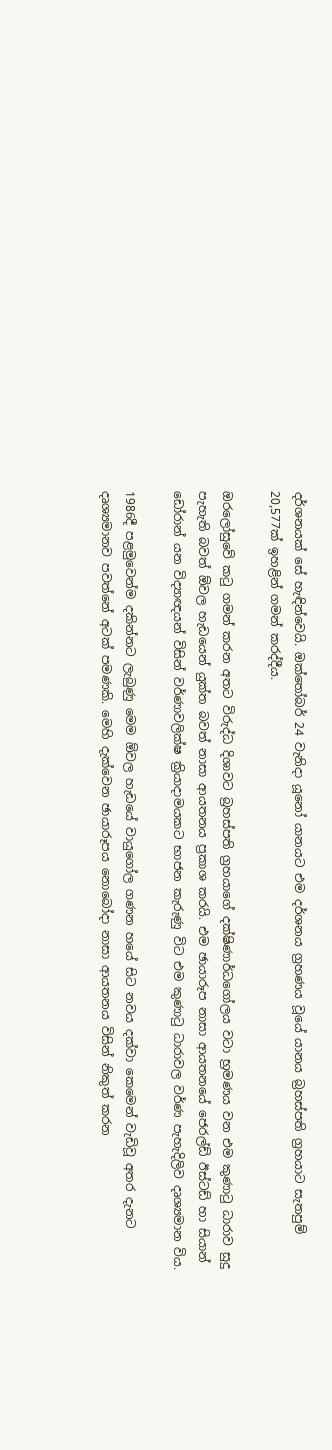දර්ශනයක් සේ හැඳින්වෙයි. ඔක්තෝබර් 24 වැනිදා යූනෝ යානයට එම දර්ශනය ග්‍රහණය වූයේ යානය බ්‍රහස්පති ග්‍රහයාට සැතපුම් 20,577ක් ඉහළින් ගමන් කරද්දීය.

ඔරලෝසුවේ කටු ගමන් කරන අතට විරුද්ධ දිශාවට බ්‍රහස්පති ග්‍රහයාගේ දක්ෂිණාර්ධගෝලය වටා භ්‍රමණය වන එම කුණාටු ධාරාව සුදු පැහැති බවත් ඕවල හැඩයෙන් යුක්ත බවත් නාසා ආයතනය ප්‍රකාශ කරයි. එම ඡායාරූප නාසා ආයතනයේ ජෙරල්ඩ් ඊස්ටඩ් හා සියාන් ඩෝරාන් යන විද්‍යාඥයන් විසින් වර්ණාවලික්ෂ ක්‍රියාදාමයකට භාජන කැරුණු විට එම කුණාටු ධාරාවල වර්ණ පැහැදිලිව දෘශ්‍යමාන විය.

1986දී පළමුවෙන්ම දකින්නට ලැබුණු මෙම ඕවල හැඩයේ වායුගෝල ගණන හයේ සිට නවය දක්වා කෙමෙන් වැඩිවූ අතර දැනට දෘශ්‍යමානව පවත්නේ අටක් පමණකි. මෙහි දැක්වෙන ඡායාරූපය නොබෝදා නාසා ආයතනය විසින් නිකුත් කරන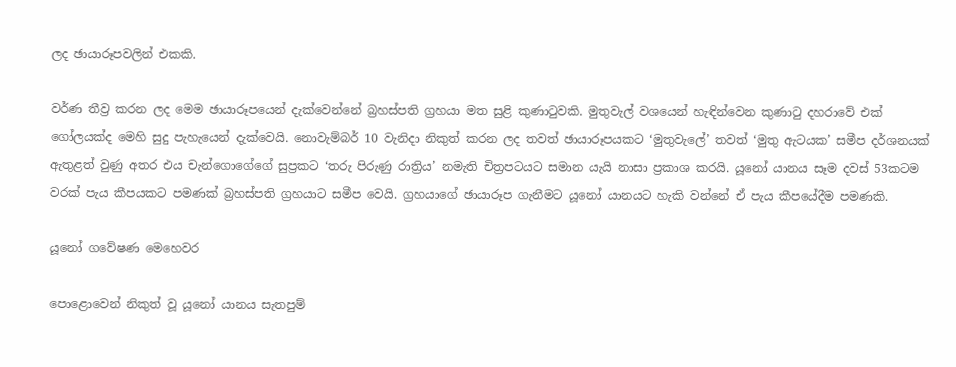ලද ඡායාරූපවලින් එකකි.

වර්ණ තීව්‍ර කරන ලද මෙම ඡායාරූපයෙන් දැක්වෙන්නේ බ්‍රහස්පති ග්‍රහයා මත සුළි කුණාටුවකි. මුතුවැල් වශයෙන් හැඳින්වෙන කුණාටු දහරාවේ එක් ගෝලයක්ද මෙහි සුදු පැහැයෙන් දැක්වෙයි. නොවැම්බර් 10 වැනිදා නිකුත් කරන ලද තවත් ඡායාරූපයකට ‘මුතුවැලේ’ තවත් ‘මුතු ඇටයක’ සමීප දර්ශනයක් ඇතුළත් වුණු අතර එය චැන්ගොගේගේ සුප්‍රකට ‘තරු පිරුණු රාත්‍රිය’ නමැති චිත්‍රපටයට සමාන යැයි නාසා ප්‍රකාශ කරයි. යූනෝ යානය සෑම දවස් 53කටම වරක් පැය කීපයකට පමණක් බ්‍රහස්පති ග්‍රහයාට සමීප වෙයි. ග්‍රහයාගේ ඡායාරූප ගැනීමට යූනෝ යානයට හැකි වන්නේ ඒ පැය කීපයේදීම පමණකි.

යූනෝ ගවේෂණ මෙහෙවර

පොළොවෙන් නිකුත් වූ යූනෝ යානය සැතපුම්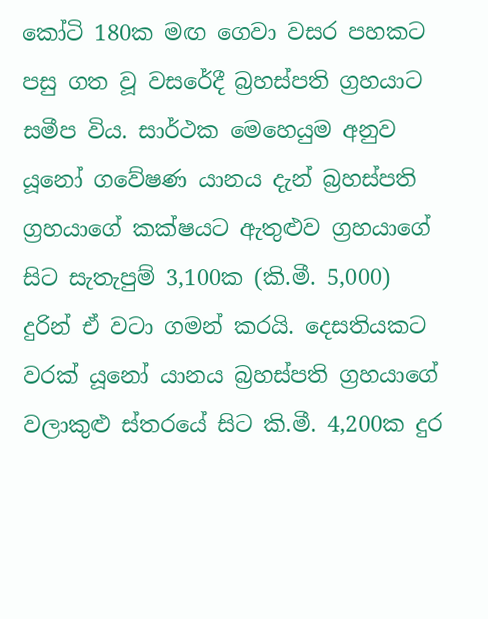කෝටි 180ක මඟ ගෙවා වසර පහකට පසු ගත වූ වසරේදී බ්‍රහස්පති ග්‍රහයාට සමීප විය. සාර්ථක මෙහෙයුම අනුව යූනෝ ගවේෂණ යානය දැන් බ්‍රහස්පති ග්‍රහයාගේ කක්ෂයට ඇතුළුව ග්‍රහයාගේ සිට සැතැපුම් 3,100ක (කි.මී. 5,000) දුරින් ඒ වටා ගමන් කරයි. දෙසතියකට වරක් යූනෝ යානය බ්‍රහස්පති ග්‍රහයාගේ වලාකුළු ස්තරයේ සිට කි.මී. 4,200ක දුර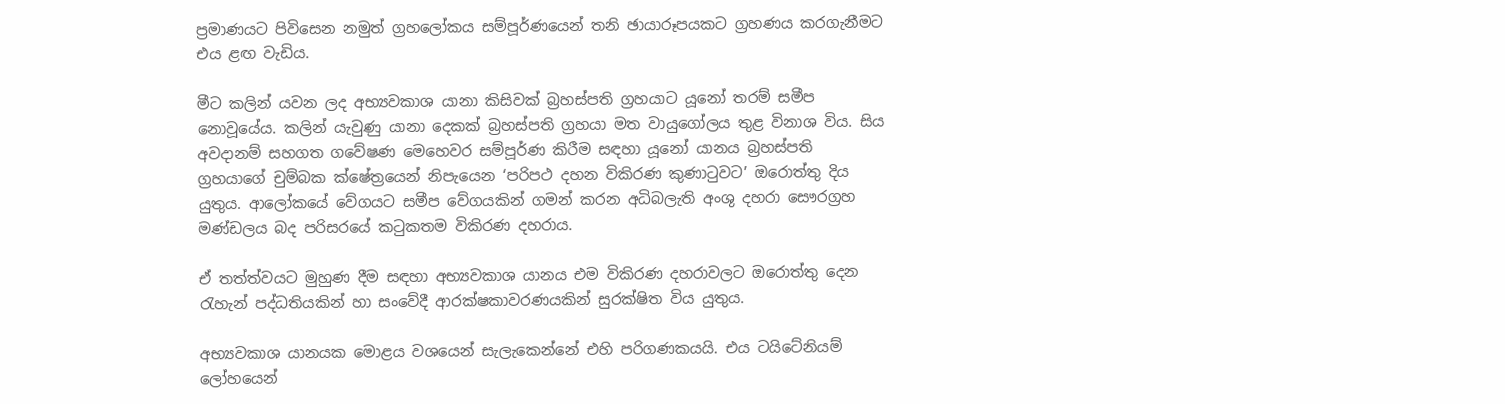ප්‍රමාණයට පිවිසෙන නමුත් ග්‍රහලෝකය සම්පූර්ණයෙන් තනි ඡායාරූපයකට ග්‍රහණය කරගැනීමට එය ළඟ වැඩිය.

මීට කලින් යවන ලද අභ්‍යවකාශ යානා කිසිවක් බ්‍රහස්පති ග්‍රහයාට යූනෝ තරම් සමීප නොවූයේය. කලින් යැවුණු යානා දෙකක් බ්‍රහස්පති ග්‍රහයා මත වායුගෝලය තුළ විනාශ විය. සිය අවදානම් සහගත ගවේෂණ මෙහෙවර සම්පූර්ණ කිරීම සඳහා යූනෝ යානය බ්‍රහස්පති ග්‍රහයාගේ චුම්බක ක්ෂේත්‍රයෙන් නිපැයෙන ‘පරිපථ දහන විකිරණ කුණාටුවට’ ඔරොත්තු දිය යුතුය. ආලෝකයේ වේගයට සමීප වේගයකින් ගමන් කරන අධිබලැති අංශු දහරා සෞරග්‍රහ මණ්ඩලය බද පරිසරයේ කටුකතම විකිරණ දහරාය.

ඒ තත්ත්වයට මුහුණ දීම සඳහා අභ්‍යවකාශ යානය එම විකිරණ දහරාවලට ඔරොත්තු දෙන රැහැන් පද්ධතියකින් හා සංවේදී ආරක්ෂකාවරණයකින් සුරක්ෂිත විය යුතුය.

අභ්‍යවකාශ යානයක මොළය වශයෙන් සැලැකෙන්නේ එහි පරිගණකයයි. එය ටයිටේනියම් ලෝහයෙන්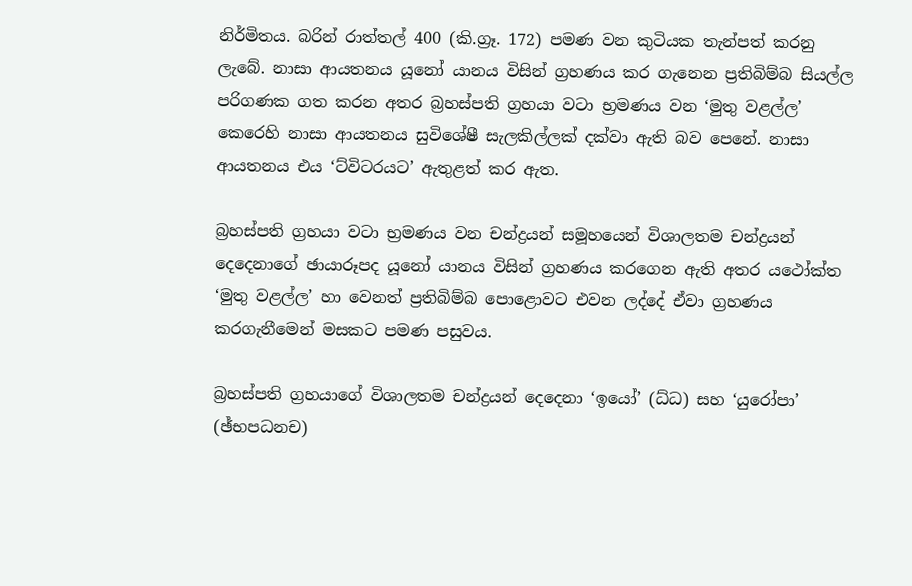නිර්මිතය. බරින් රාත්තල් 400 (කි.ග්‍රෑ. 172) පමණ වන කුටියක තැන්පත් කරනු ලැබේ. නාසා ආයතනය යූනෝ යානය විසින් ග්‍රහණය කර ගැනෙන ප්‍රතිබිම්බ සියල්ල පරිගණක ගත කරන අතර බ්‍රහස්පති ග්‍රහයා වටා භ්‍රමණය වන ‘මුතු වළල්ල’ කෙරෙහි නාසා ආයතනය සුවිශේෂී සැලකිල්ලක් දක්වා ඇති බව පෙනේ. නාසා ආයතනය එය ‘ට්විටරයට’ ඇතුළත් කර ඇත.

බ්‍රහස්පති ග්‍රහයා වටා භ්‍රමණය වන චන්ද්‍රයන් සමූහයෙන් විශාලතම චන්ද්‍රයන් දෙදෙනාගේ ඡායාරූපද යූනෝ යානය විසින් ග්‍රහණය කරගෙන ඇති අතර යථෝක්ත ‘මුතු වළල්ල’ හා වෙනත් ප්‍රතිබිම්බ පොළොවට එවන ලද්දේ ඒවා ග්‍රහණය කරගැනීමෙන් මසකට පමණ පසුවය.

බ්‍රහස්පති ග්‍රහයාගේ විශාලතම චන්ද්‍රයන් දෙදෙනා ‘ඉයෝ’ (ධ්ධ) සහ ‘යුරෝපා’ (ඡ්භපධනච)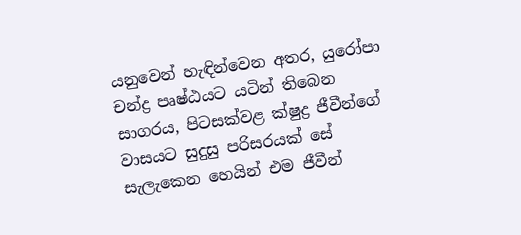යනුවෙන් හැඳින්වෙන අතර, යුරෝපා චන්ද්‍ර පෘෂ්ඨයට යටින් තිබෙන සාගරය, පිටසක්වළ ක්ෂුද්‍ර ජීවීන්ගේ වාසයට සුදුසු පරිසරයක් සේ සැලැකෙන හෙයින් එම ජීවීන්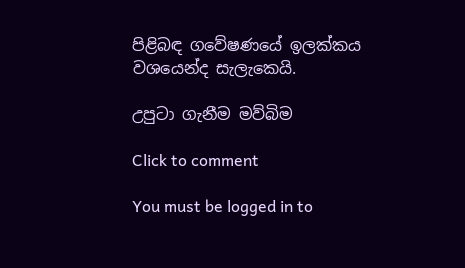පිළිබඳ ගවේෂණයේ ඉලක්කය වශයෙන්ද සැලැකෙයි.

උපුටා ගැනීම මව්බිම

Click to comment

You must be logged in to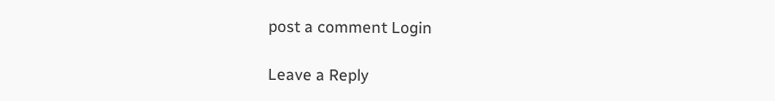post a comment Login

Leave a Reply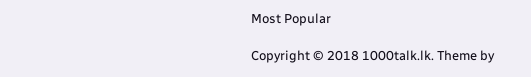Most Popular

Copyright © 2018 1000talk.lk. Theme by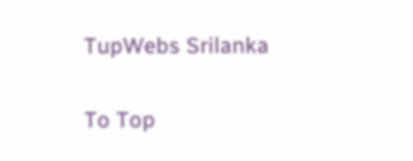TupWebs Srilanka

To Top